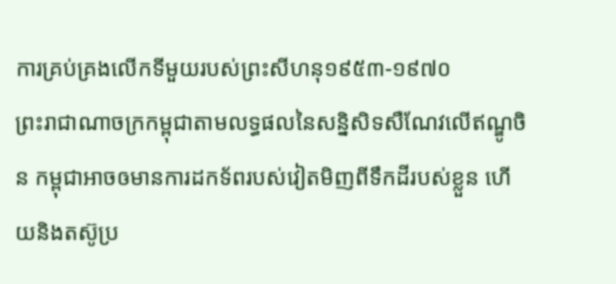ការគ្រប់គ្រងលើកទីមួយរបស់ព្រះសីហនុ១៩៥៣-១៩៧០
ព្រះរាជាណាចក្រកម្ពុជាតាមលទ្ធផលនៃសន្និសិទសឺណែវលើឥណ្ឌូចិន កម្ពុជាអាចឲមានការដកទ័ពរបស់វៀតមិញពីទឹកដីរបស់ខ្លួន ហើយនិងតស៊ូប្រ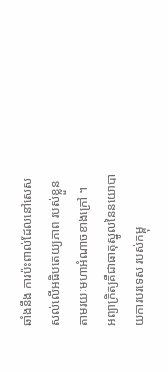ឆាំងនឹង ការប៉ះពាល់ដែលនៅសេសសល់លើអធិបតេយ្យភាព របស់ខ្លួនតាមរយៈមហាអំណាចខាងក្រៅ ។
អព្យាក្រិត្យគឺជាធាតុស្នូលនៃនយោបាយការបរទេស របស់កម្ពុ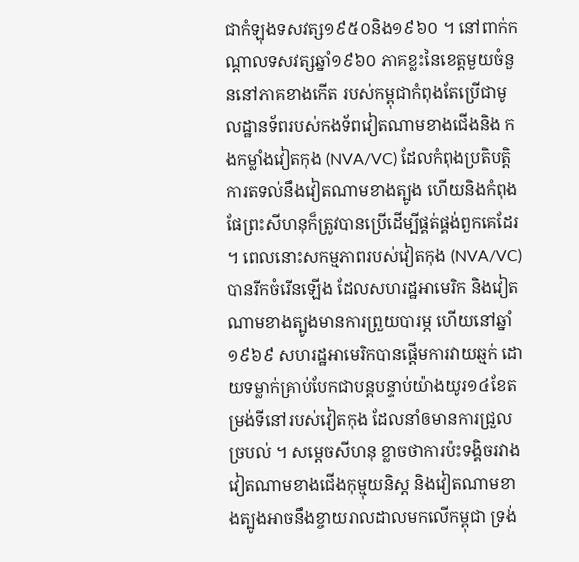ជាកំឡុងទសវត្ស១៩៥០និង១៩៦០ ។ នៅពាក់កណ្ដាលទសវត្សឆ្នាំ១៩៦០ ភាគខ្លះនៃខេត្តមួយចំនួននៅភាគខាងកើត របស់កម្ពុជាកំពុងតែប្រើជាមូលដ្ឋានទ័ពរបស់កងទ័ពវៀតណាមខាងជើងនិង កងកម្លាំងវៀតកុង (NVA/VC) ដែលកំពុងប្រតិបត្តិការតទល់នឹងវៀតណាមខាងត្បូង ហើយនិងកំពុងផែព្រះសីហនុក៏ត្រូវបានប្រើដើម្បីផ្គត់ផ្គង់ពួកគេដែរ ។ ពេលនោះសកម្មភាពរបស់វៀតកុង (NVA/VC) បានរីកចំរើនឡើង ដែលសហរដ្ឋអាមេរិក និងវៀតណាមខាងត្បូងមានការព្រួយបារម្ភ ហើយនៅឆ្នាំ១៩៦៩ សហរដ្ឋអាមេរិកបានផ្ដើមការវាយឆ្មក់ ដោយទម្លាក់គ្រាប់បែកជាបន្តបន្ទាប់យ៉ាងយូរ១៤ខែតម្រង់ទីនៅរបស់វៀតកុង ដែលនាំឲមានការជ្រួលច្របល់ ។ សម្ដេចសីហនុ ខ្លាចថាការប៉ះទង្គិចរវាងវៀតណាមខាងជើងកុម្មុយនិស្ត និងវៀតណាមខាងត្បូងអាចនឹងខ្ចាយរាលដាលមកលើកម្ពុជា ទ្រង់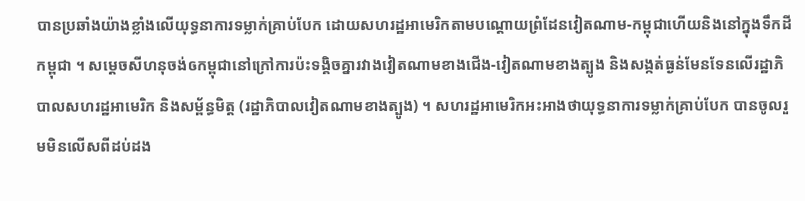បានប្រឆាំងយ៉ាងខ្លាំងលើយុទ្ធនាការទម្លាក់គ្រាប់បែក ដោយសហរដ្ឋអាមេរិកតាមបណ្ដោយព្រំដែនវៀតណាម-កម្ពុជាហើយនិងនៅក្នុងទឹកដីកម្ពុជា ។ សម្ដេចសីហនុចង់ឲកម្ពុជានៅក្រៅការប៉ះទង្គិចគ្នារវាងវៀតណាមខាងជើង-វៀតណាមខាងត្បូង និងសង្កត់ធ្ងន់មែនទែនលើរដ្ឋាភិបាលសហរដ្ឋអាមេរិក និងសម្ព័ន្ធមិត្ត (រដ្ឋាភិបាលវៀតណាមខាងត្បូង) ។ សហរដ្ឋអាមេរិកអះអាងថាយុទ្ធនាការទម្លាក់គ្រាប់បែក បានចូលរួមមិនលើសពីដប់ដង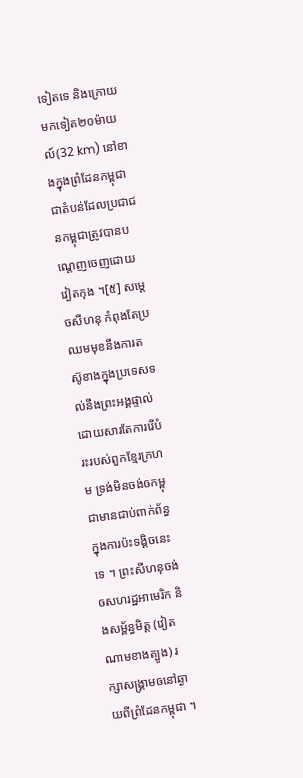ទៀតទេ និងក្រោយមកទៀត២០ម៉ាយល៍(32 km) នៅខាងក្នុងព្រំដែនកម្ពុជា ជាតំបន់ដែលប្រជាជនកម្ពុជាត្រូវបានបណ្ដេញចេញដោយវៀតកុង ។[៥] សម្ដេចសីហនុ កំពុងតែប្រឈមមុខនឹងការតស៊ូខាងក្នុងប្រទេសទល់នឹងព្រះអង្គផ្ទាល់ ដោយសារតែការរើបំរះរបស់ពួកខ្មែរក្រហម ទ្រង់មិនចង់ឲកម្ពុជាមានជាប់ពាក់ព័ន្ធក្នុងការប៉ះទង្គិចនេះទេ ។ ព្រះសីហនុចង់ឲសហរដ្ឋអាមេរិក និងសម្ព័ន្ធមិត្ត (វៀតណាមខាងត្បូង) រក្សាសង្គ្រាមឲនៅឆ្ងាយពីព្រំដែនកម្ពុជា ។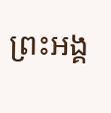ព្រះអង្គ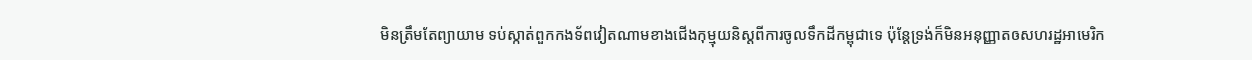មិនត្រឹមតែព្យាយាម ទប់ស្កាត់ពួកកងទ័ពវៀតណាមខាងជើងកុម្មុយនិស្តពីការចូលទឹកដីកម្ពុជាទេ ប៉ុន្តែទ្រង់ក៏មិនអនុញ្ញាតឲសហរដ្ឋអាមេរិក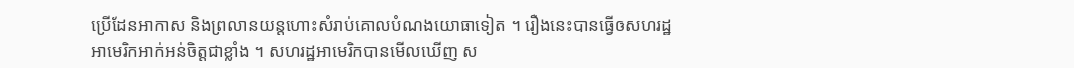ប្រើដែនអាកាស និងព្រលានយន្តហោះសំរាប់គោលបំណងយោធាទៀត ។ រឿងនេះបានធ្វើឲសហរដ្ឋអាមេរិកអាក់អន់ចិត្តជាខ្លាំង ។ សហរដ្ឋអាមេរិកបានមើលឃើញ ស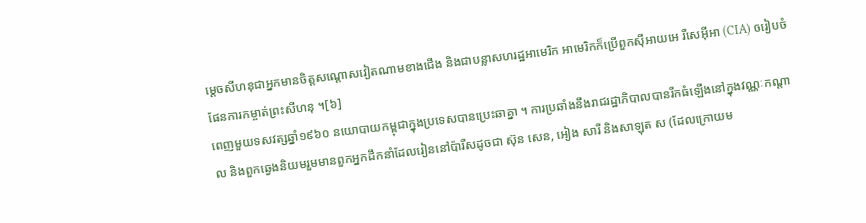ម្ដេចសីហនុជាអ្នកមានចិត្តសណ្ដោសវៀតណាមខាងជើង និងជាបន្លាសហរដ្ឋអាមេរិក អាមេរិកក៏ប្រើពួកស៊ីអាយអេ រឺសេអ៊ីអា (CIA) ឲរៀបចំផែនការកម្ចាត់ព្រះសីហនុ ។[៦]
ពេញមួយទសវត្សឆ្នាំ១៩៦០ នយោបាយកម្ពុជាក្នុងប្រទេសបានប្រេះឆាគ្នា ។ ការប្រឆាំងនឹងរាជរដ្ឋាភិបាលបានរីកធំឡើងនៅក្នុងវណ្ណៈកណ្ដាល និងពួកឆ្វេងនិយមរួមមានពួកអ្នកដឹកនាំដែលរៀននៅប៉ារីសដូចជា ស៊ុន សេន, អៀង សារី និងសាឡុត ស (ដែលក្រោយម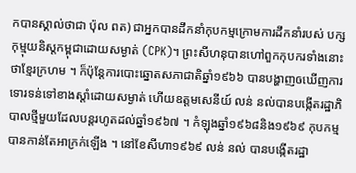កបានស្គាល់ថាជា ប៉ុល ពត) ជាអ្នកបានដឹកនាំកុបកម្មក្រោមការដឹកនាំរបស់ បក្សកុម្មុយនិស្តកម្ពុជាដោយសម្ងាត់ (CPK)។ ព្រះសីហនុបានហៅពួកកុបករទាំងនោះថាខ្មែរក្រហម ។ ក៏ប៉ុន្តែការបោះឆ្នោតសភាជាតិឆ្នាំ១៩៦៦ បានបង្ហាញឲឃើញការទោរទន់ទៅខាងស្ដាំដោយសម្ងាត់ ហើយឧត្ដមសេនីយ៍ លន់ នល់បានបង្កើតរដ្ឋាភិបាលថ្មីមួយដែលបន្តរហូតដល់ឆ្នាំ១៩៦៧ ។ កំឡុងឆ្នាំ១៩៦៨និង១៩៦៩ កុបកម្មបានកាន់តែអាក្រក់ឡើង ។ នៅខែសីហា១៩៦៩ លន់ នល់ បានបង្កើតរដ្ឋា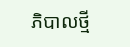ភិបាលថ្មី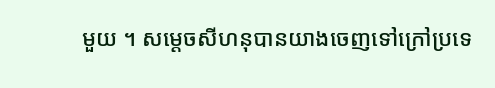មួយ ។ សម្ដេចសីហនុបានយាងចេញទៅក្រៅប្រទេ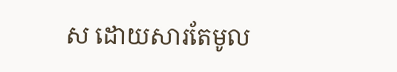ស ដោយសារតែមូល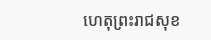ហេតុព្រះរាជសុខ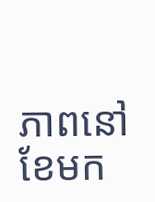ភាពនៅខែមក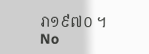រា១៩៧០ ។
No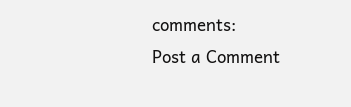comments:
Post a Comment